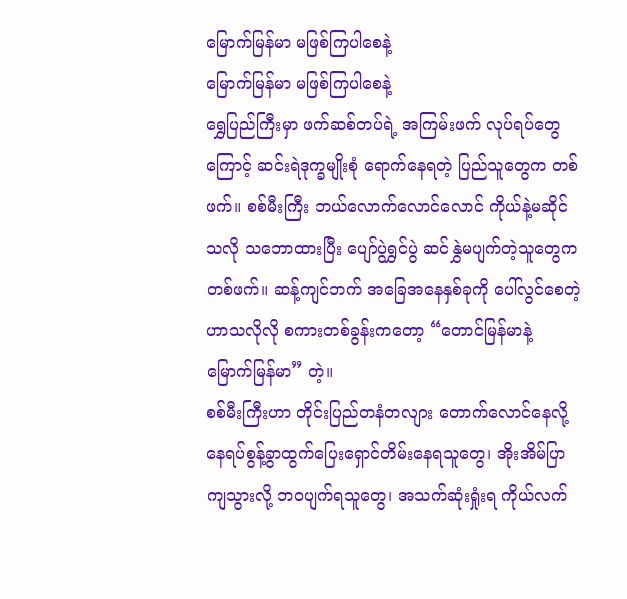မြောက်မြန်မာ မဖြစ်ကြပါစေနဲ့
မြောက်မြန်မာ မဖြစ်ကြပါစေနဲ့
ရွှေပြည်ကြီးမှာ ဖက်ဆစ်တပ်ရဲ့ အကြမ်းဖက် လုပ်ရပ်တွေကြောင့် ဆင်းရဲဒုက္ခမျိုးစုံ ရောက်နေရတဲ့ ပြည်သူတွေက တစ်ဖက်။ စစ်မီးကြီး ဘယ်လောက်လောင်လောင် ကိုယ်နဲ့မဆိုင်သလို သဘောထားပြီး ပျော်ပွဲရွှင်ပွဲ ဆင်နွှဲမပျက်တဲ့သူတွေက တစ်ဖက်။ ဆန့်ကျင်ဘက် အခြေအနေနှစ်ခုကို ပေါ်လွင်စေတဲ့ ဟာသလိုလို စကားတစ်ခွန်းကတော့ “တောင်မြန်မာနဲ့ မြောက်မြန်မာ” တဲ့။
စစ်မီးကြီးဟာ တိုင်းပြည်တနံတလျား တောက်လောင်နေလို့ နေရပ်စွန့်ခွာထွက်ပြေးရှောင်တိမ်းနေရသူတွေ၊ အိုးအိမ်ပြာကျသွားလို့ ဘဝပျက်ရသူတွေ၊ အသက်ဆုံးရှုံးရ ကိုယ်လက်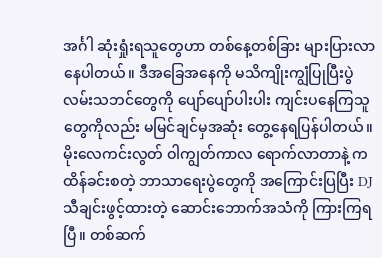အင်္ဂါ ဆုံးရှုံးရသူတွေဟာ တစ်နေ့တစ်ခြား များပြားလာနေပါတယ်။ ဒီအခြေအနေကို မသိကျိုးကျွံပြုပြီးပွဲလမ်းသဘင်တွေကို ပျော်ပျော်ပါးပါး ကျင်းပနေကြသူတွေကိုလည်း မမြင်ချင်မှအဆုံး တွေ့နေရပြန်ပါတယ်။
မိုးလေကင်းလွတ် ဝါကျွတ်ကာလ ရောက်လာတာနဲ့ ကထိန်ခင်းစတဲ့ ဘာသာရေးပွဲတွေကို အကြောင်းပြပြီး DJ သီချင်းဖွင့်ထားတဲ့ ဆောင်းဘောက်အသံကို ကြားကြရပြီ။ တစ်ဆက်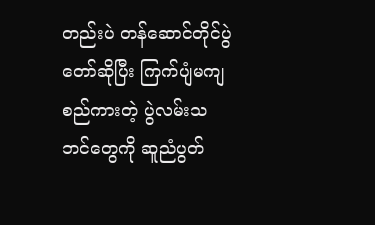တည်းပဲ တန်ဆောင်တိုင်ပွဲတော်ဆိုပြီး ကြက်ပျံမကျ စည်ကားတဲ့ ပွဲလမ်းသဘင်တွေကို ဆူညံပွတ်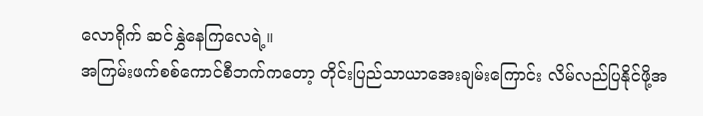လောရိုက် ဆင်နွှဲနေကြလေရဲ့။
အကြမ်းဖက်စစ်ကောင်စီဘက်ကတော့ တိုင်းပြည်သာယာအေးချမ်းကြောင်း လိမ်လည်ပြနိုင်ဖို့အ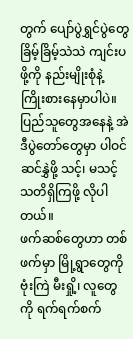တွက် ပျော်ပွဲရွှင်ပွဲတွေ ခြိမ့်ခြိမ့်သဲသဲ ကျင်းပဖို့ကို နည်းမျိုးစုံနဲ့ ကြိုးစားနေမှာပါပဲ။ ပြည်သူတွေအနေနဲ့ အဲဒီပွဲတော်တွေမှာ ပါဝင်ဆင်နွှဲဖို့ သင့်၊ မသင့် သတိရှိကြဖို့ လိုပါတယ်။
ဖက်ဆစ်တွေဟာ တစ်ဖက်မှာ မြို့ရွာတွေကို ဗုံးကြဲ မီးရှို့၊ လူတွေကို ရက်ရက်စက်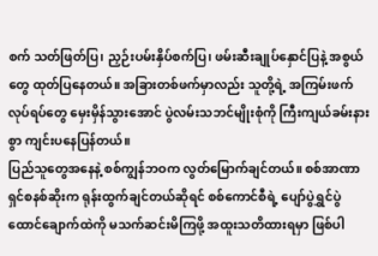စက် သတ်ဖြတ်ပြ၊ ညှဉ်းပမ်းနှိပ်စက်ပြ၊ ဖမ်းဆီးချုပ်နှောင်ပြနဲ့ အစွယ်တွေ ထုတ်ပြနေတယ်။ အခြားတစ်ဖက်မှာလည်း သူတို့ရဲ့ အကြမ်းဖက်လုပ်ရပ်တွေ မှေးမှိန်သွားအောင် ပွဲလမ်းသဘင်မျိုးစုံကို ကြီးကျယ်ခမ်းနားစွာ ကျင်းပနေပြန်တယ်။
ပြည်သူတွေအနေနဲ့ စစ်ကျွန်ဘဝက လွတ်မြောက်ချင်တယ်။ စစ်အာဏာရှင်စနစ်ဆိုးက ရုန်းထွက်ချင်တယ်ဆိုရင် စစ်ကောင်စီရဲ့ ပျော်ပွဲရွှင်ပွဲ ထောင်ချောက်ထဲကို မသက်ဆင်းမိကြဖို့ အထူးသတိထားရမှာ ဖြစ်ပါ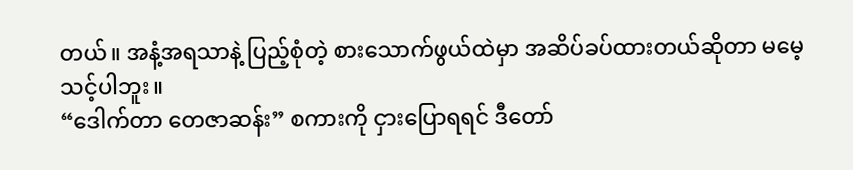တယ်။ အနံ့အရသာနဲ့ ပြည့်စုံတဲ့ စားသောက်ဖွယ်ထဲမှာ အဆိပ်ခပ်ထားတယ်ဆိုတာ မမေ့သင့်ပါဘူး။
“ဒေါက်တာ တေဇာဆန်း” စကားကို ငှားပြောရရင် ဒီတော်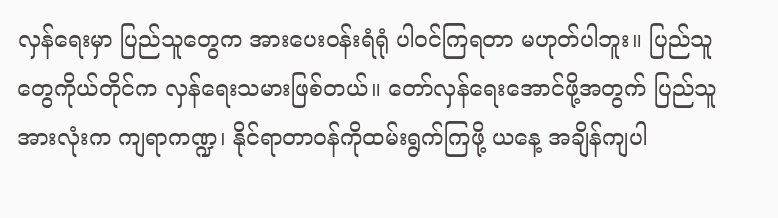လှန်ရေးမှာ ပြည်သူတွေက အားပေးဝန်းရံရုံ ပါဝင်ကြရတာ မဟုတ်ပါဘူး။ ပြည်သူတွေကိုယ်တိုင်က လှန်ရေးသမားဖြစ်တယ်။ တော်လှန်ရေးအောင်ဖို့အတွက် ပြည်သူအားလုံးက ကျရာကဏ္ဍ၊ နိုင်ရာတာဝန်ကိုထမ်းရွက်ကြဖို့ ယနေ့ အချိန်ကျပါ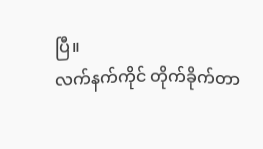ပြီ။
လက်နက်ကိုင် တိုက်ခိုက်တာ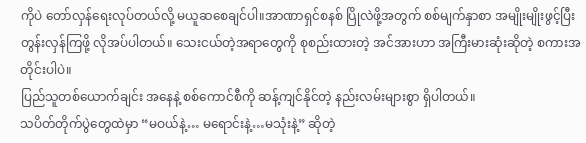ကိုပဲ တော်လှန်ရေးလုပ်တယ်လို့ မယူဆစေချင်ပါ။အာဏာရှင်စနစ် ပြိုလဲဖို့အတွက် စစ်မျက်နှာစာ အမျိုးမျိုးဖွင့်ပြီး တွန်းလှန်ကြဖို့ လိုအပ်ပါတယ်။ သေးငယ်တဲ့အရာတွေကို စုစည်းထားတဲ့ အင်အားဟာ အကြီးမားဆုံးဆိုတဲ့ စကားအတိုင်းပါပဲ။
ပြည်သူတစ်ယောက်ချင်း အနေနဲ့ စစ်ကောင်စီကို ဆန့်ကျင်နိုင်တဲ့ နည်းလမ်းများစွာ ရှိပါတယ်။
သပိတ်တိုက်ပွဲတွေထဲမှာ “မဝယ်နဲ့… မရောင်းနဲ့…မသုံးနဲ့” ဆိုတဲ့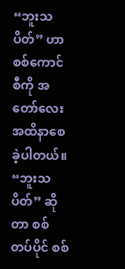“ဘူးသပိတ်” ဟာ စစ်ကောင်စီကို အတော်လေးအထိနာစေခဲ့ပါတယ်။ “ဘူးသပိတ်” ဆိုတာ စစ်တပ်ပိုင် စစ်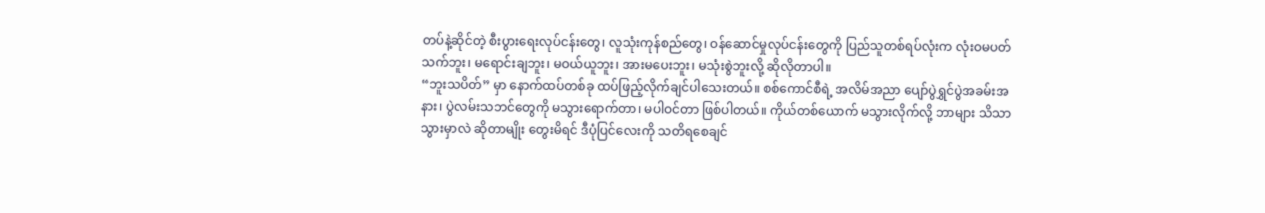တပ်နဲ့ဆိုင်တဲ့ စီးပွားရေးလုပ်ငန်းတွေ၊ လူသုံးကုန်စည်တွေ၊ ဝန်ဆောင်မှုလုပ်ငန်းတွေကို ပြည်သူတစ်ရပ်လုံးက လုံးဝမပတ်သက်ဘူး၊ မရောင်းချဘူး၊ မဝယ်ယူဘူး၊ အားမပေးဘူး၊ မသုံးစွဲဘူးလို့ ဆိုလိုတာပါ။
“ဘူးသပိတ်” မှာ နောက်ထပ်တစ်ခု ထပ်ဖြည့်လိုက်ချင်ပါသေးတယ်။ စစ်ကောင်စီရဲ့ အလိမ်အညာ ပျော်ပွဲရွှင်ပွဲအခမ်းအနား၊ ပွဲလမ်းသဘင်တွေကို မသွားရောက်တာ၊ မပါဝင်တာ ဖြစ်ပါတယ်။ ကိုယ်တစ်ယောက် မသွားလိုက်လို့ ဘာများ သိသာသွားမှာလဲ ဆိုတာမျိုး တွေးမိရင် ဒီပုံပြင်လေးကို သတိရစေချင်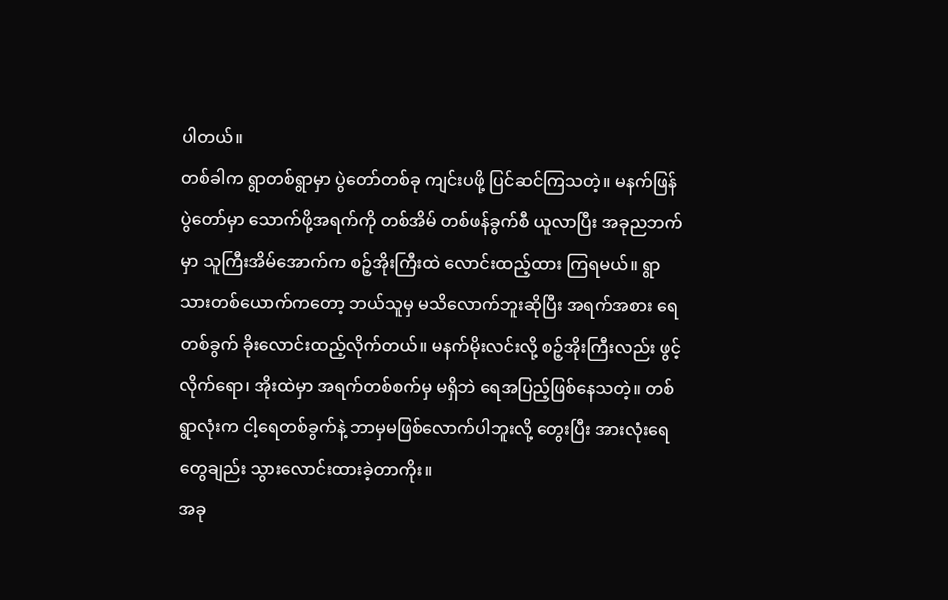ပါတယ်။
တစ်ခါက ရွာတစ်ရွာမှာ ပွဲတော်တစ်ခု ကျင်းပဖို့ ပြင်ဆင်ကြသတဲ့။ မနက်ဖြန်ပွဲတော်မှာ သောက်ဖို့အရက်ကို တစ်အိမ် တစ်ဖန်ခွက်စီ ယူလာပြီး အခုညဘက်မှာ သူကြီးအိမ်အောက်က စဉ့်အိုးကြီးထဲ လောင်းထည့်ထား ကြရမယ်။ ရွာသားတစ်ယောက်ကတော့ ဘယ်သူမှ မသိလောက်ဘူးဆိုပြီး အရက်အစား ရေတစ်ခွက် ခိုးလောင်းထည့်လိုက်တယ်။ မနက်မိုးလင်းလို့ စဉ့်အိုးကြီးလည်း ဖွင့်လိုက်ရော၊ အိုးထဲမှာ အရက်တစ်စက်မှ မရှိဘဲ ရေအပြည့်ဖြစ်နေသတဲ့။ တစ်ရွာလုံးက ငါ့ရေတစ်ခွက်နဲ့ ဘာမှမဖြစ်လောက်ပါဘူးလို့ တွေးပြီး အားလုံးရေတွေချည်း သွားလောင်းထားခဲ့တာကိုး။
အခု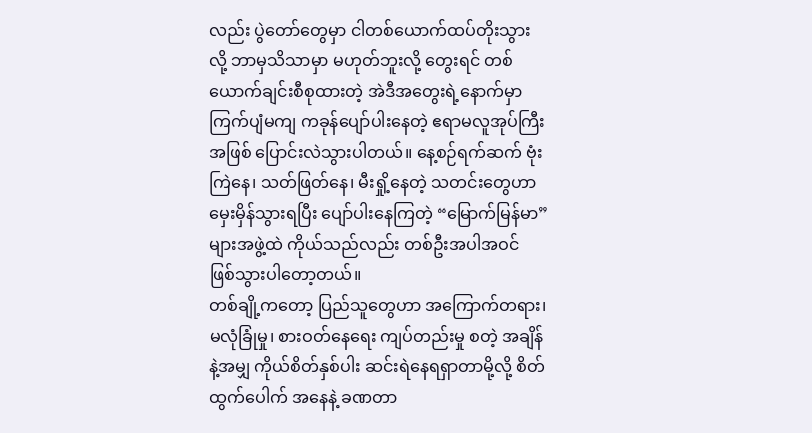လည်း ပွဲတော်တွေမှာ ငါတစ်ယောက်ထပ်တိုးသွားလို့ ဘာမှသိသာမှာ မဟုတ်ဘူးလို့ တွေးရင် တစ်ယောက်ချင်းစီစုထားတဲ့ အဲဒီအတွေးရဲ့နောက်မှာ ကြက်ပျံမကျ ကခုန်ပျော်ပါးနေတဲ့ ဧရာမလူအုပ်ကြီးအဖြစ် ပြောင်းလဲသွားပါတယ်။ နေ့စဉ်ရက်ဆက် ဗုံးကြဲနေ၊ သတ်ဖြတ်နေ၊ မီးရှို့နေတဲ့ သတင်းတွေဟာ မှေးမှိန်သွားရပြီး ပျော်ပါးနေကြတဲ့ “မြောက်မြန်မာ” များအဖွဲ့ထဲ ကိုယ်သည်လည်း တစ်ဦးအပါအဝင် ဖြစ်သွားပါတော့တယ်။
တစ်ချို့ကတော့ ပြည်သူတွေဟာ အကြောက်တရား၊ မလုံခြုံမှု၊ စားဝတ်နေရေး ကျပ်တည်းမှု စတဲ့ အချိန်နဲ့အမျှ ကိုယ်စိတ်နှစ်ပါး ဆင်းရဲနေရရှာတာမို့လို့ စိတ်ထွက်ပေါက် အနေနဲ့ ခဏတာ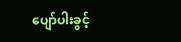ပျော်ပါးခွင့်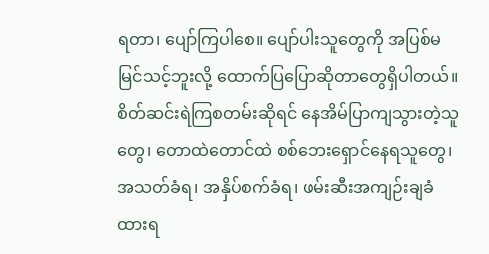ရတာ၊ ပျော်ကြပါစေ။ ပျော်ပါးသူတွေကို အပြစ်မမြင်သင့်ဘူးလို့ ထောက်ပြပြောဆိုတာတွေရှိပါတယ်။
စိတ်ဆင်းရဲကြစတမ်းဆိုရင် နေအိမ်ပြာကျသွားတဲ့သူတွေ၊ တောထဲတောင်ထဲ စစ်ဘေးရှောင်နေရသူတွေ၊ အသတ်ခံရ၊ အနှိပ်စက်ခံရ၊ ဖမ်းဆီးအကျဉ်းချခံထားရ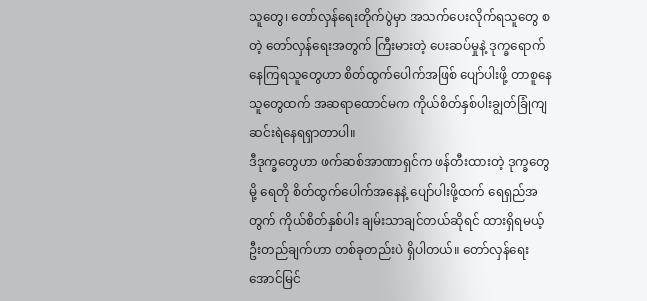သူတွေ၊ တော်လှန်ရေးတိုက်ပွဲမှာ အသက်ပေးလိုက်ရသူတွေ စတဲ့ တော်လှန်ရေးအတွက် ကြီးမားတဲ့ ပေးဆပ်မှုနဲ့ ဒုက္ခရောက်နေကြရသူတွေဟာ စိတ်ထွက်ပေါက်အဖြစ် ပျော်ပါးဖို့ တာစူနေသူတွေထက် အဆရာထောင်မက ကိုယ်စိတ်နှစ်ပါးချွတ်ခြုံကျ ဆင်းရဲနေရရှာတာပါ။
ဒီဒုက္ခတွေဟာ ဖက်ဆစ်အာဏာရှင်က ဖန်တီးထားတဲ့ ဒုက္ခတွေမို့ ရေတို စိတ်ထွက်ပေါက်အနေနဲ့ ပျော်ပါးဖို့ထက် ရေရှည်အတွက် ကိုယ်စိတ်နှစ်ပါး ချမ်းသာချင်တယ်ဆိုရင် ထားရှိရမယ့် ဦးတည်ချက်ဟာ တစ်ခုတည်းပဲ ရှိပါတယ်။ တော်လှန်ရေးအောင်မြင်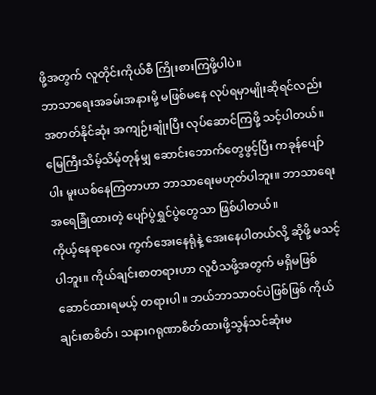ဖို့အတွက် လူတိုင်းကိုယ်စီ ကြိုးစားကြဖို့ပါပဲ။
ဘာသာရေးအခမ်းအနားမို့ မဖြစ်မနေ လုပ်ရမှာမျိုးဆိုရင်လည်း အတတ်နိုင်ဆုံး အကျဉ်းချုံးပြီး လုပ်ဆောင်ကြဖို့ သင့်ပါတယ်။ မြေကြီးသိမ့်သိမ့်တုန်မျှ ဆောင်းဘောက်တွေဖွင့်ပြီး ကခုန်ပျော်ပါး မူးယစ်နေကြတာဟာ ဘာသာရေးမဟုတ်ပါဘူး။ ဘာသာရေး အရေခြုံထားတဲ့ ပျော်ပွဲရွှင်ပွဲတွေသာ ဖြစ်ပါတယ်။
ကိုယ့်နေရာလေး ကွက်အေးနေရုံနဲ့ အေးနေပါတယ်လို့ ဆိုဖို့ မသင့်ပါဘူး။ ကိုယ်ချင်းစာတရားဟာ လူပီသဖို့အတွက် မရှိမဖြစ် ဆောင်ထားရမယ့် တရားပါ။ ဘယ်ဘာသာဝင်ပဲဖြစ်ဖြစ် ကိုယ်ချင်းစာစိတ်၊ သနားဂရုဏာစိတ်ထားဖို့သွန်သင်ဆုံးမ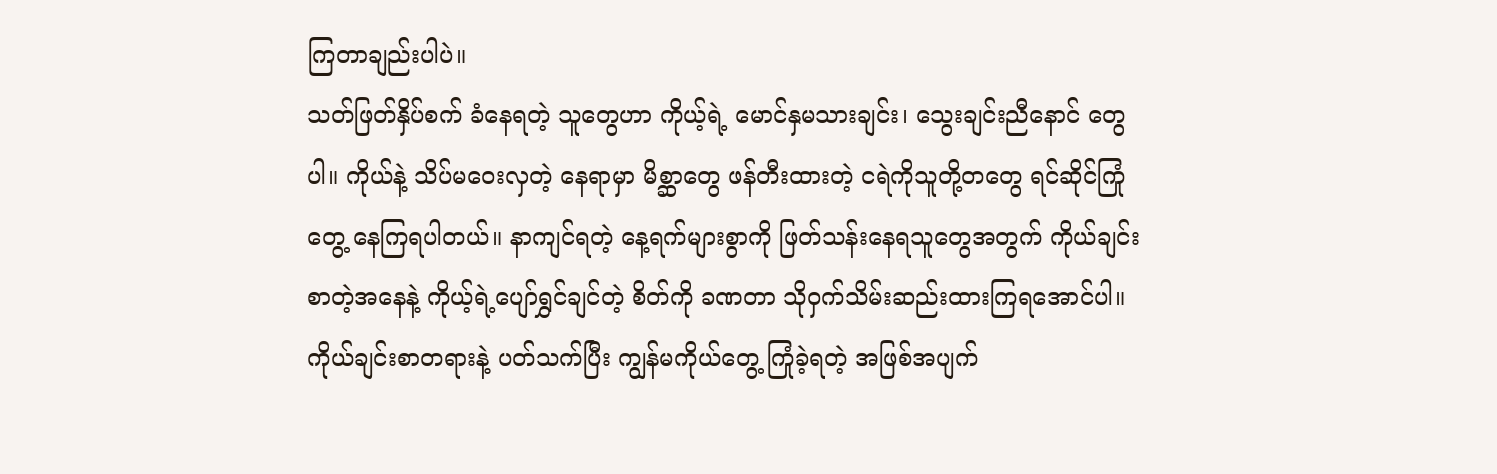ကြတာချည်းပါပဲ။
သတ်ဖြတ်နှိပ်စက် ခံနေရတဲ့ သူတွေဟာ ကိုယ့်ရဲ့ မောင်နှမသားချင်း၊ သွေးချင်းညီနောင် တွေပါ။ ကိုယ်နဲ့ သိပ်မဝေးလှတဲ့ နေရာမှာ မိစ္ဆာတွေ ဖန်တီးထားတဲ့ ငရဲကိုသူတို့တတွေ ရင်ဆိုင်ကြုံတွေ့ နေကြရပါတယ်။ နာကျင်ရတဲ့ နေ့ရက်များစွာကို ဖြတ်သန်းနေရသူတွေအတွက် ကိုယ်ချင်းစာတဲ့အနေနဲ့ ကိုယ့်ရဲ့ပျော်ရွှင်ချင်တဲ့ စိတ်ကို ခဏတာ သိုဝှက်သိမ်းဆည်းထားကြရအောင်ပါ။
ကိုယ်ချင်းစာတရားနဲ့ ပတ်သက်ပြီး ကျွန်မကိုယ်တွေ့ ကြုံခဲ့ရတဲ့ အဖြစ်အပျက်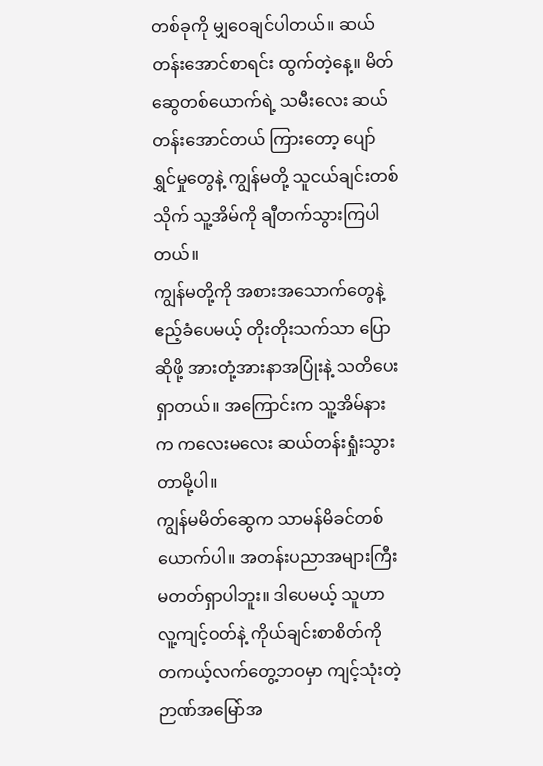တစ်ခုကို မျှဝေချင်ပါတယ်။ ဆယ်တန်းအောင်စာရင်း ထွက်တဲ့နေ့။ မိတ်ဆွေတစ်ယောက်ရဲ့ သမီးလေး ဆယ်တန်းအောင်တယ် ကြားတော့ ပျော်ရွှင်မှုတွေနဲ့ ကျွန်မတို့ သူငယ်ချင်းတစ်သိုက် သူ့အိမ်ကို ချီတက်သွားကြပါတယ်။
ကျွန်မတို့ကို အစားအသောက်တွေနဲ့ ဧည့်ခံပေမယ့် တိုးတိုးသက်သာ ပြောဆိုဖို့ အားတုံ့အားနာအပြုံးနဲ့ သတိပေးရှာတယ်။ အကြောင်းက သူ့အိမ်နားက ကလေးမလေး ဆယ်တန်းရှုံးသွားတာမို့ပါ။
ကျွန်မမိတ်ဆွေက သာမန်မိခင်တစ်ယောက်ပါ။ အတန်းပညာအများကြီး မတတ်ရှာပါဘူး။ ဒါပေမယ့် သူဟာ လူ့ကျင့်ဝတ်နဲ့ ကိုယ်ချင်းစာစိတ်ကို တကယ့်လက်တွေ့ဘဝမှာ ကျင့်သုံးတဲ့ ဉာဏ်အမြော်အ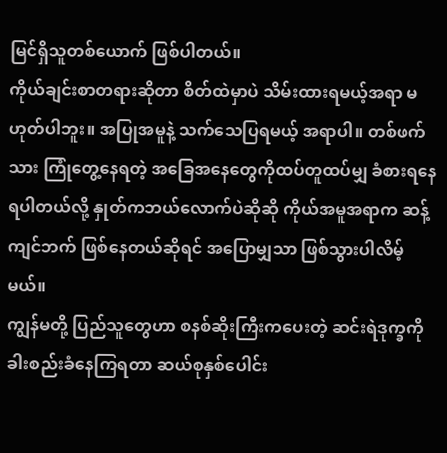မြင်ရှိသူတစ်ယောက် ဖြစ်ပါတယ်။
ကိုယ်ချင်းစာတရားဆိုတာ စိတ်ထဲမှာပဲ သိမ်းထားရမယ့်အရာ မဟုတ်ပါဘူး။ အပြုအမူနဲ့ သက်သေပြရမယ့် အရာပါ။ တစ်ဖက်သား ကြုံတွေ့နေရတဲ့ အခြေအနေတွေကိုထပ်တူထပ်မျှ ခံစားရနေရပါတယ်လို့ နှုတ်ကဘယ်လောက်ပဲဆိုဆို ကိုယ်အမူအရာက ဆန့်ကျင်ဘက် ဖြစ်နေတယ်ဆိုရင် အပြောမျှသာ ဖြစ်သွားပါလိမ့်မယ်။
ကျွန်မတို့ ပြည်သူတွေဟာ စနစ်ဆိုးကြီးကပေးတဲ့ ဆင်းရဲဒုက္ခကို ခါးစည်းခံနေကြရတာ ဆယ်စုနှစ်ပေါင်း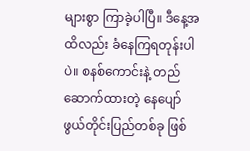များစွာ ကြာခဲ့ပါပြီ။ ဒီနေ့အထိလည်း ခံနေကြရတုန်းပါပဲ။ စနစ်ကောင်းနဲ့ တည်ဆောက်ထားတဲ့ နေပျော်ဖွယ်တိုင်းပြည်တစ်ခု ဖြစ်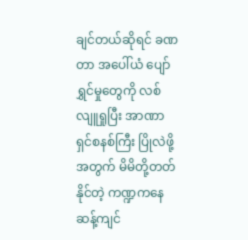ချင်တယ်ဆိုရင် ခဏတာ အပေါ်ယံ ပျော်ရွှင်မှုတွေကို လစ်လျူရှုပြီး အာဏာရှင်စနစ်ကြီး ပြိုလဲဖို့အတွက် မိမိတို့တတ်နိုင်တဲ့ ကဏ္ဍကနေ ဆန့်ကျင်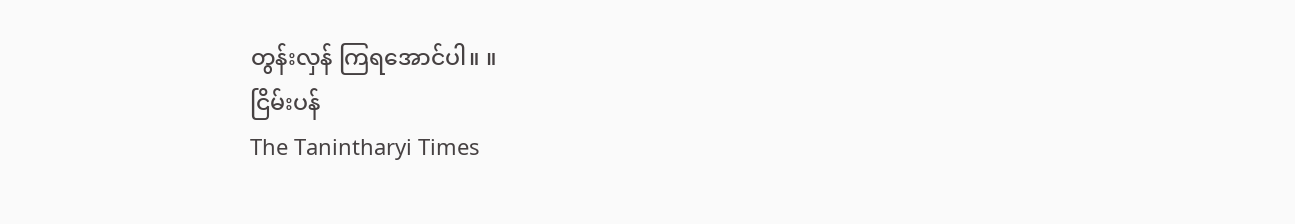တွန်းလှန် ကြရအောင်ပါ။ ။
ငြိမ်းပန်
The Tanintharyi Times